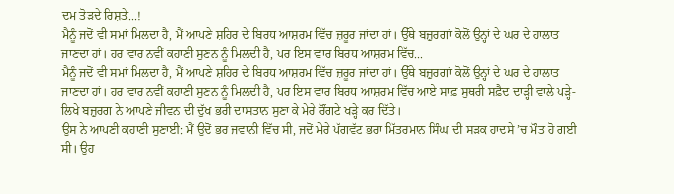ਦਮ ਤੋੜਦੇ ਰਿਸ਼ਤੇ...!
ਮੈਨੂੰ ਜਦੋਂ ਵੀ ਸਮਾਂ ਮਿਲਦਾ ਹੈ, ਮੈਂ ਆਪਣੇ ਸ਼ਹਿਰ ਦੇ ਬਿਰਧ ਆਸ਼ਰਮ ਵਿੱਚ ਜ਼ਰੂਰ ਜਾਂਦਾ ਹਾਂ। ਉੱਥੇ ਬਜ਼ੁਰਗਾਂ ਕੋਲੋਂ ਉਨ੍ਹਾਂ ਦੇ ਘਰ ਦੇ ਹਾਲਾਤ ਜਾਣਦਾ ਹਾਂ। ਹਰ ਵਾਰ ਨਵੀਂ ਕਹਾਣੀ ਸੁਣਨ ਨੂੰ ਮਿਲਦੀ ਹੈ, ਪਰ ਇਸ ਵਾਰ ਬਿਰਧ ਆਸ਼ਰਮ ਵਿੱਚ...
ਮੈਨੂੰ ਜਦੋਂ ਵੀ ਸਮਾਂ ਮਿਲਦਾ ਹੈ, ਮੈਂ ਆਪਣੇ ਸ਼ਹਿਰ ਦੇ ਬਿਰਧ ਆਸ਼ਰਮ ਵਿੱਚ ਜ਼ਰੂਰ ਜਾਂਦਾ ਹਾਂ। ਉੱਥੇ ਬਜ਼ੁਰਗਾਂ ਕੋਲੋਂ ਉਨ੍ਹਾਂ ਦੇ ਘਰ ਦੇ ਹਾਲਾਤ ਜਾਣਦਾ ਹਾਂ। ਹਰ ਵਾਰ ਨਵੀਂ ਕਹਾਣੀ ਸੁਣਨ ਨੂੰ ਮਿਲਦੀ ਹੈ, ਪਰ ਇਸ ਵਾਰ ਬਿਰਧ ਆਸ਼ਰਮ ਵਿੱਚ ਆਏ ਸਾਫ਼ ਸੁਥਰੀ ਸਫ਼ੈਦ ਦਾੜ੍ਹੀ ਵਾਲੇ ਪੜ੍ਹੇ-ਲਿਖੇ ਬਜ਼ੁਰਗ ਨੇ ਆਪਣੇ ਜੀਵਨ ਦੀ ਦੁੱਖ ਭਰੀ ਦਾਸਤਾਨ ਸੁਣਾ ਕੇ ਮੇਰੇ ਰੌਂਗਟੇ ਖੜ੍ਹੇ ਕਰ ਦਿੱਤੇ।
ਉਸ ਨੇ ਆਪਣੀ ਕਹਾਣੀ ਸੁਣਾਈ: ਮੈਂ ਉਦੋਂ ਭਰ ਜਵਾਨੀ ਵਿੱਚ ਸੀ, ਜਦੋਂ ਮੇਰੇ ਪੱਗਵੱਟ ਭਰਾ ਮਿੱਤਰਮਾਨ ਸਿੰਘ ਦੀ ਸੜਕ ਹਾਦਸੇ ’ਚ ਮੌਤ ਹੋ ਗਈ ਸੀ। ਉਹ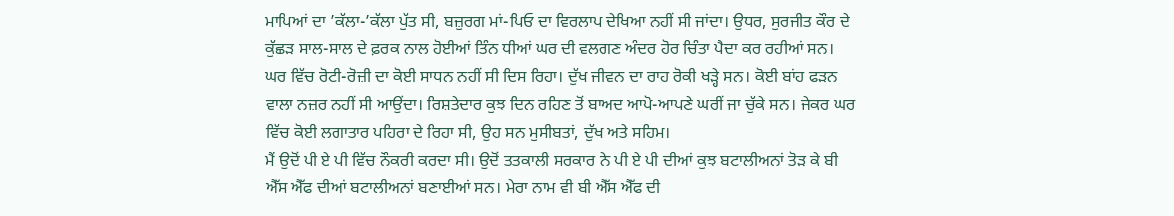ਮਾਪਿਆਂ ਦਾ ’ਕੱਲਾ-’ਕੱਲਾ ਪੁੱਤ ਸੀ, ਬਜ਼ੁਰਗ ਮਾਂ-ਪਿਓ ਦਾ ਵਿਰਲਾਪ ਦੇਖਿਆ ਨਹੀਂ ਸੀ ਜਾਂਦਾ। ਉਧਰ, ਸੁਰਜੀਤ ਕੌਰ ਦੇ ਕੁੱਛੜ ਸਾਲ-ਸਾਲ ਦੇ ਫ਼ਰਕ ਨਾਲ ਹੋਈਆਂ ਤਿੰਨ ਧੀਆਂ ਘਰ ਦੀ ਵਲਗਣ ਅੰਦਰ ਹੋਰ ਚਿੰਤਾ ਪੈਦਾ ਕਰ ਰਹੀਆਂ ਸਨ। ਘਰ ਵਿੱਚ ਰੋਟੀ-ਰੋਜ਼ੀ ਦਾ ਕੋਈ ਸਾਧਨ ਨਹੀਂ ਸੀ ਦਿਸ ਰਿਹਾ। ਦੁੱਖ ਜੀਵਨ ਦਾ ਰਾਹ ਰੋਕੀ ਖੜ੍ਹੇ ਸਨ। ਕੋਈ ਬਾਂਹ ਫੜਨ ਵਾਲਾ ਨਜ਼ਰ ਨਹੀਂ ਸੀ ਆਉਂਦਾ। ਰਿਸ਼ਤੇਦਾਰ ਕੁਝ ਦਿਨ ਰਹਿਣ ਤੋਂ ਬਾਅਦ ਆਪੋ-ਆਪਣੇ ਘਰੀਂ ਜਾ ਚੁੱਕੇ ਸਨ। ਜੇਕਰ ਘਰ ਵਿੱਚ ਕੋਈ ਲਗਾਤਾਰ ਪਹਿਰਾ ਦੇ ਰਿਹਾ ਸੀ, ਉਹ ਸਨ ਮੁਸੀਬਤਾਂ, ਦੁੱਖ ਅਤੇ ਸਹਿਮ।
ਮੈਂ ਉਦੋਂ ਪੀ ਏ ਪੀ ਵਿੱਚ ਨੌਕਰੀ ਕਰਦਾ ਸੀ। ਉਦੋਂ ਤਤਕਾਲੀ ਸਰਕਾਰ ਨੇ ਪੀ ਏ ਪੀ ਦੀਆਂ ਕੁਝ ਬਟਾਲੀਅਨਾਂ ਤੋੜ ਕੇ ਬੀ ਐੱਸ ਐੱਫ ਦੀਆਂ ਬਟਾਲੀਅਨਾਂ ਬਣਾਈਆਂ ਸਨ। ਮੇਰਾ ਨਾਮ ਵੀ ਬੀ ਐੱਸ ਐੱਫ ਦੀ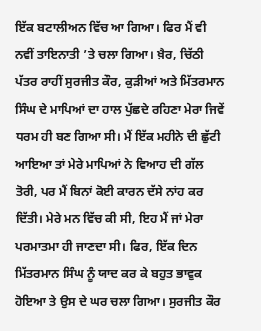ਇੱਕ ਬਟਾਲੀਅਨ ਵਿੱਚ ਆ ਗਿਆ। ਫਿਰ ਮੈਂ ਵੀ ਨਵੀਂ ਤਾਇਨਾਤੀ ’ਤੇ ਚਲਾ ਗਿਆ। ਖ਼ੈਰ, ਚਿੱਠੀ ਪੱਤਰ ਰਾਹੀਂ ਸੁਰਜੀਤ ਕੌਰ, ਕੁੜੀਆਂ ਅਤੇ ਮਿੱਤਰਮਾਨ ਸਿੰਘ ਦੇ ਮਾਪਿਆਂ ਦਾ ਹਾਲ ਪੁੱਛਦੇ ਰਹਿਣਾ ਮੇਰਾ ਜਿਵੇਂ ਧਰਮ ਹੀ ਬਣ ਗਿਆ ਸੀ। ਮੈਂ ਇੱਕ ਮਹੀਨੇ ਦੀ ਛੁੱਟੀ ਆਇਆ ਤਾਂ ਮੇਰੇ ਮਾਪਿਆਂ ਨੇ ਵਿਆਹ ਦੀ ਗੱਲ ਤੋਰੀ, ਪਰ ਮੈਂ ਬਿਨਾਂ ਕੋਈ ਕਾਰਨ ਦੱਸੇ ਨਾਂਹ ਕਰ ਦਿੱਤੀ। ਮੇਰੇ ਮਨ ਵਿੱਚ ਕੀ ਸੀ, ਇਹ ਮੈਂ ਜਾਂ ਮੇਰਾ ਪਰਮਾਤਮਾ ਹੀ ਜਾਣਦਾ ਸੀ। ਫਿਰ, ਇੱਕ ਦਿਨ ਮਿੱਤਰਮਾਨ ਸਿੰਘ ਨੂੰ ਯਾਦ ਕਰ ਕੇ ਬਹੁਤ ਭਾਵੁਕ ਹੋਇਆ ਤੇ ਉਸ ਦੇ ਘਰ ਚਲਾ ਗਿਆ। ਸੁਰਜੀਤ ਕੌਰ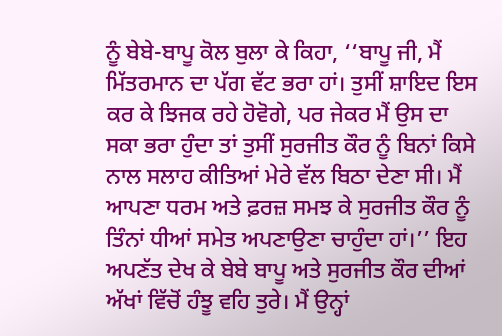ਨੂੰ ਬੇਬੇ-ਬਾਪੂ ਕੋਲ ਬੁਲਾ ਕੇ ਕਿਹਾ, ‘‘ਬਾਪੂ ਜੀ, ਮੈਂ ਮਿੱਤਰਮਾਨ ਦਾ ਪੱਗ ਵੱਟ ਭਰਾ ਹਾਂ। ਤੁਸੀਂ ਸ਼ਾਇਦ ਇਸ ਕਰ ਕੇ ਝਿਜਕ ਰਹੇ ਹੋਵੋਗੇ, ਪਰ ਜੇਕਰ ਮੈਂ ਉਸ ਦਾ ਸਕਾ ਭਰਾ ਹੁੰਦਾ ਤਾਂ ਤੁਸੀਂ ਸੁਰਜੀਤ ਕੌਰ ਨੂੰ ਬਿਨਾਂ ਕਿਸੇ ਨਾਲ ਸਲਾਹ ਕੀਤਿਆਂ ਮੇਰੇ ਵੱਲ ਬਿਠਾ ਦੇਣਾ ਸੀ। ਮੈਂ ਆਪਣਾ ਧਰਮ ਅਤੇ ਫ਼ਰਜ਼ ਸਮਝ ਕੇ ਸੁਰਜੀਤ ਕੌਰ ਨੂੰ ਤਿੰਨਾਂ ਧੀਆਂ ਸਮੇਤ ਅਪਣਾਉਣਾ ਚਾਹੁੰਦਾ ਹਾਂ।’’ ਇਹ ਅਪਣੱਤ ਦੇਖ ਕੇ ਬੇਬੇ ਬਾਪੂ ਅਤੇ ਸੁਰਜੀਤ ਕੌਰ ਦੀਆਂ ਅੱਖਾਂ ਵਿੱਚੋਂ ਹੰਝੂ ਵਹਿ ਤੁਰੇ। ਮੈਂ ਉਨ੍ਹਾਂ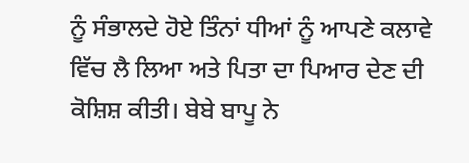ਨੂੰ ਸੰਭਾਲਦੇ ਹੋਏ ਤਿੰਨਾਂ ਧੀਆਂ ਨੂੰ ਆਪਣੇ ਕਲਾਵੇ ਵਿੱਚ ਲੈ ਲਿਆ ਅਤੇ ਪਿਤਾ ਦਾ ਪਿਆਰ ਦੇਣ ਦੀ ਕੋਸ਼ਿਸ਼ ਕੀਤੀ। ਬੇਬੇ ਬਾਪੂ ਨੇ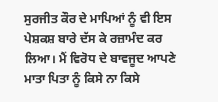ਸੁਰਜੀਤ ਕੌਰ ਦੇ ਮਾਪਿਆਂ ਨੂੰ ਵੀ ਇਸ ਪੇਸ਼ਕਸ਼ ਬਾਰੇ ਦੱਸ ਕੇ ਰਜ਼ਾਮੰਦ ਕਰ ਲਿਆ। ਮੈਂ ਵਿਰੋਧ ਦੇ ਬਾਵਜੂਦ ਆਪਣੇ ਮਾਤਾ ਪਿਤਾ ਨੂੰ ਕਿਸੇ ਨਾ ਕਿਸੇ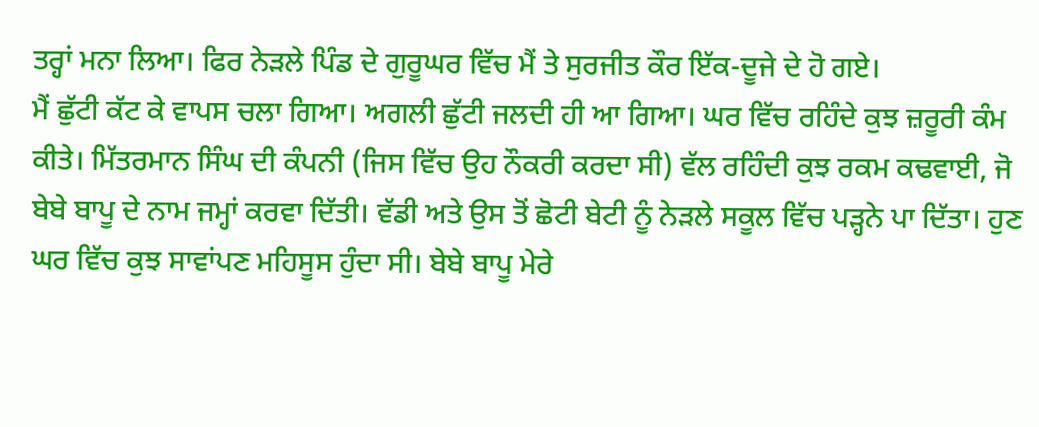ਤਰ੍ਹਾਂ ਮਨਾ ਲਿਆ। ਫਿਰ ਨੇੜਲੇ ਪਿੰਡ ਦੇ ਗੁਰੂਘਰ ਵਿੱਚ ਮੈਂ ਤੇ ਸੁਰਜੀਤ ਕੌਰ ਇੱਕ-ਦੂਜੇ ਦੇ ਹੋ ਗਏ।
ਮੈਂ ਛੁੱਟੀ ਕੱਟ ਕੇ ਵਾਪਸ ਚਲਾ ਗਿਆ। ਅਗਲੀ ਛੁੱਟੀ ਜਲਦੀ ਹੀ ਆ ਗਿਆ। ਘਰ ਵਿੱਚ ਰਹਿੰਦੇ ਕੁਝ ਜ਼ਰੂਰੀ ਕੰਮ ਕੀਤੇ। ਮਿੱਤਰਮਾਨ ਸਿੰਘ ਦੀ ਕੰਪਨੀ (ਜਿਸ ਵਿੱਚ ਉਹ ਨੌਕਰੀ ਕਰਦਾ ਸੀ) ਵੱਲ ਰਹਿੰਦੀ ਕੁਝ ਰਕਮ ਕਢਵਾਈ, ਜੋ ਬੇਬੇ ਬਾਪੂ ਦੇ ਨਾਮ ਜਮ੍ਹਾਂ ਕਰਵਾ ਦਿੱਤੀ। ਵੱਡੀ ਅਤੇ ਉਸ ਤੋਂ ਛੋਟੀ ਬੇਟੀ ਨੂੰ ਨੇੜਲੇ ਸਕੂਲ ਵਿੱਚ ਪੜ੍ਹਨੇ ਪਾ ਦਿੱਤਾ। ਹੁਣ ਘਰ ਵਿੱਚ ਕੁਝ ਸਾਵਾਂਪਣ ਮਹਿਸੂਸ ਹੁੰਦਾ ਸੀ। ਬੇਬੇ ਬਾਪੂ ਮੇਰੇ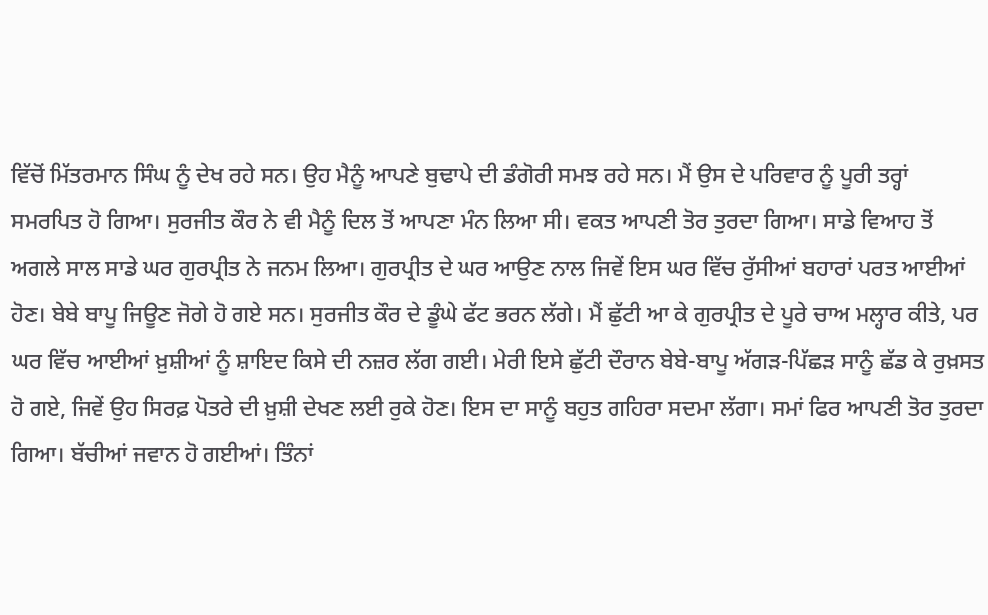ਵਿੱਚੋਂ ਮਿੱਤਰਮਾਨ ਸਿੰਘ ਨੂੰ ਦੇਖ ਰਹੇ ਸਨ। ਉਹ ਮੈਨੂੰ ਆਪਣੇ ਬੁਢਾਪੇ ਦੀ ਡੰਗੋਰੀ ਸਮਝ ਰਹੇ ਸਨ। ਮੈਂ ਉਸ ਦੇ ਪਰਿਵਾਰ ਨੂੰ ਪੂਰੀ ਤਰ੍ਹਾਂ ਸਮਰਪਿਤ ਹੋ ਗਿਆ। ਸੁਰਜੀਤ ਕੌਰ ਨੇ ਵੀ ਮੈਨੂੰ ਦਿਲ ਤੋਂ ਆਪਣਾ ਮੰਨ ਲਿਆ ਸੀ। ਵਕਤ ਆਪਣੀ ਤੋਰ ਤੁਰਦਾ ਗਿਆ। ਸਾਡੇ ਵਿਆਹ ਤੋਂ ਅਗਲੇ ਸਾਲ ਸਾਡੇ ਘਰ ਗੁਰਪ੍ਰੀਤ ਨੇ ਜਨਮ ਲਿਆ। ਗੁਰਪ੍ਰੀਤ ਦੇ ਘਰ ਆਉਣ ਨਾਲ ਜਿਵੇਂ ਇਸ ਘਰ ਵਿੱਚ ਰੁੱਸੀਆਂ ਬਹਾਰਾਂ ਪਰਤ ਆਈਆਂ ਹੋਣ। ਬੇਬੇ ਬਾਪੂ ਜਿਊਣ ਜੋਗੇ ਹੋ ਗਏ ਸਨ। ਸੁਰਜੀਤ ਕੌਰ ਦੇ ਡੂੰਘੇ ਫੱਟ ਭਰਨ ਲੱਗੇ। ਮੈਂ ਛੁੱਟੀ ਆ ਕੇ ਗੁਰਪ੍ਰੀਤ ਦੇ ਪੂਰੇ ਚਾਅ ਮਲ੍ਹਾਰ ਕੀਤੇ, ਪਰ ਘਰ ਵਿੱਚ ਆਈਆਂ ਖ਼ੁਸ਼ੀਆਂ ਨੂੰ ਸ਼ਾਇਦ ਕਿਸੇ ਦੀ ਨਜ਼ਰ ਲੱਗ ਗਈ। ਮੇਰੀ ਇਸੇ ਛੁੱਟੀ ਦੌਰਾਨ ਬੇਬੇ-ਬਾਪੂ ਅੱਗੜ-ਪਿੱਛੜ ਸਾਨੂੰ ਛੱਡ ਕੇ ਰੁਖ਼ਸਤ ਹੋ ਗਏ, ਜਿਵੇਂ ਉਹ ਸਿਰਫ਼ ਪੋਤਰੇ ਦੀ ਖ਼ੁਸ਼ੀ ਦੇਖਣ ਲਈ ਰੁਕੇ ਹੋਣ। ਇਸ ਦਾ ਸਾਨੂੰ ਬਹੁਤ ਗਹਿਰਾ ਸਦਮਾ ਲੱਗਾ। ਸਮਾਂ ਫਿਰ ਆਪਣੀ ਤੋਰ ਤੁਰਦਾ ਗਿਆ। ਬੱਚੀਆਂ ਜਵਾਨ ਹੋ ਗਈਆਂ। ਤਿੰਨਾਂ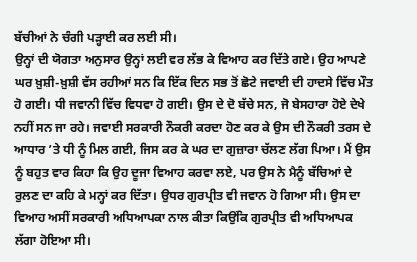ਬੱਚੀਆਂ ਨੇ ਚੰਗੀ ਪੜ੍ਹਾਈ ਕਰ ਲਈ ਸੀ।
ਉਨ੍ਹਾਂ ਦੀ ਯੋਗਤਾ ਅਨੁਸਾਰ ਉਨ੍ਹਾਂ ਲਈ ਵਰ ਲੱਭ ਕੇ ਵਿਆਹ ਕਰ ਦਿੱਤੇ ਗਏ। ਉਹ ਆਪਣੇ ਘਰ ਖ਼ੁਸ਼ੀ-ਖ਼ੁਸ਼ੀ ਵੱਸ ਰਹੀਆਂ ਸਨ ਕਿ ਇੱਕ ਦਿਨ ਸਭ ਤੋਂ ਛੋਟੇ ਜਵਾਈ ਦੀ ਹਾਦਸੇ ਵਿੱਚ ਮੌਤ ਹੋ ਗਈ। ਧੀ ਜਵਾਨੀ ਵਿੱਚ ਵਿਧਵਾ ਹੋ ਗਈ। ਉਸ ਦੇ ਦੋ ਬੱਚੇ ਸਨ, ਜੋ ਬੇਸਹਾਰਾ ਹੋਏ ਦੇਖੇ ਨਹੀਂ ਸਨ ਜਾ ਰਹੇ। ਜਵਾਈ ਸਰਕਾਰੀ ਨੌਕਰੀ ਕਰਦਾ ਹੋਣ ਕਰ ਕੇ ਉਸ ਦੀ ਨੌਕਰੀ ਤਰਸ ਦੇ ਆਧਾਰ ’ਤੇ ਧੀ ਨੂੰ ਮਿਲ ਗਈ, ਜਿਸ ਕਰ ਕੇ ਘਰ ਦਾ ਗੁਜ਼ਾਰਾ ਚੱਲਣ ਲੱਗ ਪਿਆ। ਮੈਂ ਉਸ ਨੂੰ ਬਹੁਤ ਵਾਰ ਕਿਹਾ ਕਿ ਉਹ ਦੂਜਾ ਵਿਆਹ ਕਰਵਾ ਲਏ, ਪਰ ਉਸ ਨੇ ਮੈਨੂੰ ਬੱਚਿਆਂ ਦੇ ਰੁਲਣ ਦਾ ਕਹਿ ਕੇ ਮਨ੍ਹਾਂ ਕਰ ਦਿੱਤਾ। ਉਧਰ ਗੁਰਪ੍ਰੀਤ ਵੀ ਜਵਾਨ ਹੋ ਗਿਆ ਸੀ। ਉਸ ਦਾ ਵਿਆਹ ਅਸੀਂ ਸਰਕਾਰੀ ਅਧਿਆਪਕਾ ਨਾਲ ਕੀਤਾ ਕਿਉਂਕਿ ਗੁਰਪ੍ਰੀਤ ਵੀ ਅਧਿਆਪਕ ਲੱਗਾ ਹੋਇਆ ਸੀ।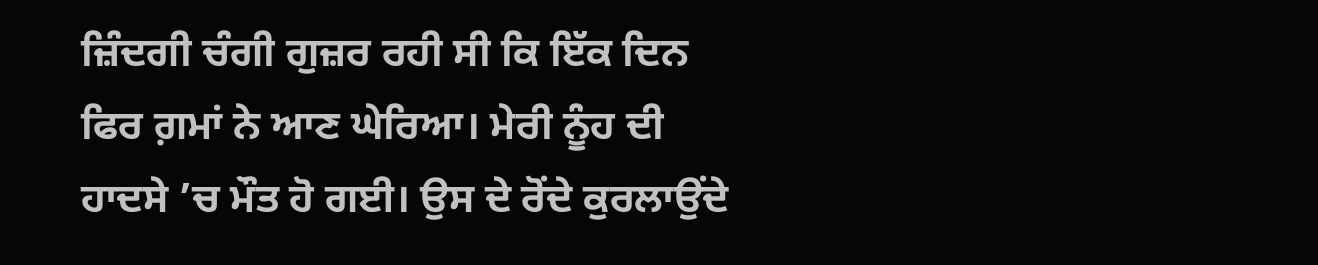ਜ਼ਿੰਦਗੀ ਚੰਗੀ ਗੁਜ਼ਰ ਰਹੀ ਸੀ ਕਿ ਇੱਕ ਦਿਨ ਫਿਰ ਗ਼ਮਾਂ ਨੇ ਆਣ ਘੇਰਿਆ। ਮੇਰੀ ਨੂੰਹ ਦੀ ਹਾਦਸੇ ’ਚ ਮੌਤ ਹੋ ਗਈ। ਉਸ ਦੇ ਰੋਂਦੇ ਕੁਰਲਾਉਂਦੇ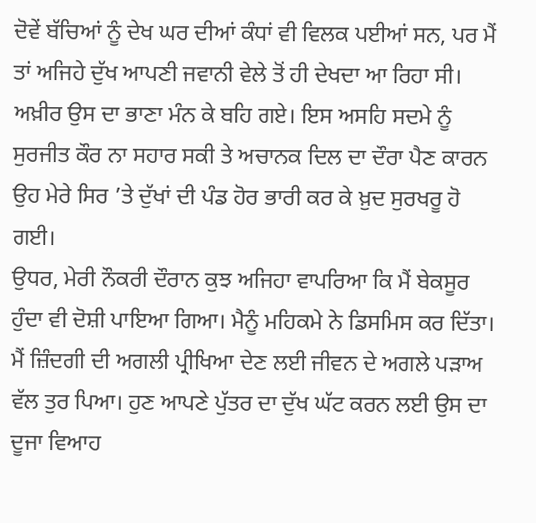ਦੋਵੇਂ ਬੱਚਿਆਂ ਨੂੰ ਦੇਖ ਘਰ ਦੀਆਂ ਕੰਧਾਂ ਵੀ ਵਿਲਕ ਪਈਆਂ ਸਨ, ਪਰ ਮੈਂ ਤਾਂ ਅਜਿਹੇ ਦੁੱਖ ਆਪਣੀ ਜਵਾਨੀ ਵੇਲੇ ਤੋਂ ਹੀ ਦੇਖਦਾ ਆ ਰਿਹਾ ਸੀ। ਅਖ਼ੀਰ ਉਸ ਦਾ ਭਾਣਾ ਮੰਨ ਕੇ ਬਹਿ ਗਏ। ਇਸ ਅਸਹਿ ਸਦਮੇ ਨੂੰ ਸੁਰਜੀਤ ਕੌਰ ਨਾ ਸਹਾਰ ਸਕੀ ਤੇ ਅਚਾਨਕ ਦਿਲ ਦਾ ਦੌਰਾ ਪੈਣ ਕਾਰਨ ਉਹ ਮੇਰੇ ਸਿਰ ’ਤੇ ਦੁੱਖਾਂ ਦੀ ਪੰਡ ਹੋਰ ਭਾਰੀ ਕਰ ਕੇ ਖ਼ੁਦ ਸੁਰਖਰੂ ਹੋ ਗਈ।
ਉਧਰ, ਮੇਰੀ ਨੌਕਰੀ ਦੌਰਾਨ ਕੁਝ ਅਜਿਹਾ ਵਾਪਰਿਆ ਕਿ ਮੈਂ ਬੇਕਸੂਰ ਹੁੰਦਾ ਵੀ ਦੋਸ਼ੀ ਪਾਇਆ ਗਿਆ। ਮੈਨੂੰ ਮਹਿਕਮੇ ਨੇ ਡਿਸਮਿਸ ਕਰ ਦਿੱਤਾ। ਮੈਂ ਜ਼ਿੰਦਗੀ ਦੀ ਅਗਲੀ ਪ੍ਰੀਖਿਆ ਦੇਣ ਲਈ ਜੀਵਨ ਦੇ ਅਗਲੇ ਪੜਾਅ ਵੱਲ ਤੁਰ ਪਿਆ। ਹੁਣ ਆਪਣੇ ਪੁੱਤਰ ਦਾ ਦੁੱਖ ਘੱਟ ਕਰਨ ਲਈ ਉਸ ਦਾ ਦੂਜਾ ਵਿਆਹ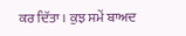ਕਰ ਦਿੱਤਾ। ਕੁਝ ਸਮੇਂ ਬਾਅਦ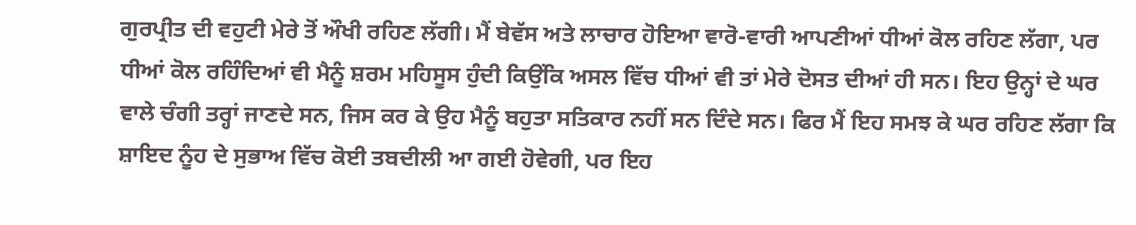ਗੁਰਪ੍ਰੀਤ ਦੀ ਵਹੁਟੀ ਮੇਰੇ ਤੋਂ ਔਖੀ ਰਹਿਣ ਲੱਗੀ। ਮੈਂ ਬੇਵੱਸ ਅਤੇ ਲਾਚਾਰ ਹੋਇਆ ਵਾਰੋ-ਵਾਰੀ ਆਪਣੀਆਂ ਧੀਆਂ ਕੋਲ ਰਹਿਣ ਲੱਗਾ, ਪਰ ਧੀਆਂ ਕੋਲ ਰਹਿੰਦਿਆਂ ਵੀ ਮੈਨੂੰ ਸ਼ਰਮ ਮਹਿਸੂਸ ਹੁੰਦੀ ਕਿਉਂਕਿ ਅਸਲ ਵਿੱਚ ਧੀਆਂ ਵੀ ਤਾਂ ਮੇਰੇ ਦੋਸਤ ਦੀਆਂ ਹੀ ਸਨ। ਇਹ ਉਨ੍ਹਾਂ ਦੇ ਘਰ ਵਾਲੇ ਚੰਗੀ ਤਰ੍ਹਾਂ ਜਾਣਦੇ ਸਨ, ਜਿਸ ਕਰ ਕੇ ਉਹ ਮੈਨੂੰ ਬਹੁਤਾ ਸਤਿਕਾਰ ਨਹੀਂ ਸਨ ਦਿੰਦੇ ਸਨ। ਫਿਰ ਮੈਂ ਇਹ ਸਮਝ ਕੇ ਘਰ ਰਹਿਣ ਲੱਗਾ ਕਿ ਸ਼ਾਇਦ ਨੂੰਹ ਦੇ ਸੁਭਾਅ ਵਿੱਚ ਕੋਈ ਤਬਦੀਲੀ ਆ ਗਈ ਹੋਵੇਗੀ, ਪਰ ਇਹ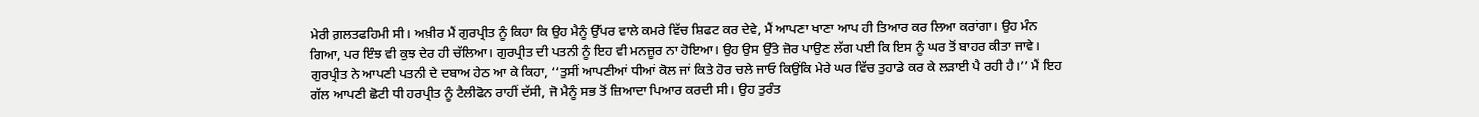ਮੇਰੀ ਗ਼ਲਤਫਹਿਮੀ ਸੀ। ਅਖ਼ੀਰ ਮੈਂ ਗੁਰਪ੍ਰੀਤ ਨੂੰ ਕਿਹਾ ਕਿ ਉਹ ਮੈਨੂੰ ਉੱਪਰ ਵਾਲੇ ਕਮਰੇ ਵਿੱਚ ਸ਼ਿਫਟ ਕਰ ਦੇਵੇ, ਮੈਂ ਆਪਣਾ ਖਾਣਾ ਆਪ ਹੀ ਤਿਆਰ ਕਰ ਲਿਆ ਕਰਾਂਗਾ। ਉਹ ਮੰਨ ਗਿਆ, ਪਰ ਇੰਝ ਵੀ ਕੁਝ ਦੇਰ ਹੀ ਚੱਲਿਆ। ਗੁਰਪ੍ਰੀਤ ਦੀ ਪਤਨੀ ਨੂੰ ਇਹ ਵੀ ਮਨਜ਼ੂਰ ਨਾ ਹੋਇਆ। ਉਹ ਉਸ ਉੱਤੇ ਜ਼ੋਰ ਪਾਉਣ ਲੱਗ ਪਈ ਕਿ ਇਸ ਨੂੰ ਘਰ ਤੋਂ ਬਾਹਰ ਕੀਤਾ ਜਾਵੇ। ਗੁਰਪ੍ਰੀਤ ਨੇ ਆਪਣੀ ਪਤਨੀ ਦੇ ਦਬਾਅ ਹੇਠ ਆ ਕੇ ਕਿਹਾ, ‘‘ਤੁਸੀਂ ਆਪਣੀਆਂ ਧੀਆਂ ਕੋਲ ਜਾਂ ਕਿਤੇ ਹੋਰ ਚਲੇ ਜਾਓ ਕਿਉਂਕਿ ਮੇਰੇ ਘਰ ਵਿੱਚ ਤੁਹਾਡੇ ਕਰ ਕੇ ਲੜਾਈ ਪੈ ਰਹੀ ਹੈ।’’ ਮੈਂ ਇਹ ਗੱਲ ਆਪਣੀ ਛੋਟੀ ਧੀ ਹਰਪ੍ਰੀਤ ਨੂੰ ਟੈਲੀਫੋਨ ਰਾਹੀਂ ਦੱਸੀ, ਜੋ ਮੈਨੂੰ ਸਭ ਤੋਂ ਜ਼ਿਆਦਾ ਪਿਆਰ ਕਰਦੀ ਸੀ। ਉਹ ਤੁਰੰਤ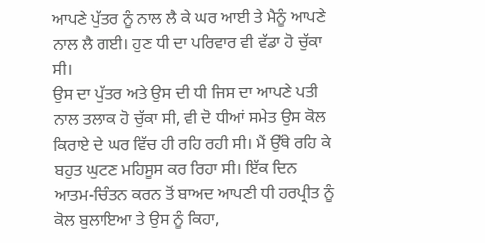ਆਪਣੇ ਪੁੱਤਰ ਨੂੰ ਨਾਲ ਲੈ ਕੇ ਘਰ ਆਈ ਤੇ ਮੈਨੂੰ ਆਪਣੇ ਨਾਲ ਲੈ ਗਈ। ਹੁਣ ਧੀ ਦਾ ਪਰਿਵਾਰ ਵੀ ਵੱਡਾ ਹੋ ਚੁੱਕਾ ਸੀ।
ਉਸ ਦਾ ਪੁੱਤਰ ਅਤੇ ਉਸ ਦੀ ਧੀ ਜਿਸ ਦਾ ਆਪਣੇ ਪਤੀ ਨਾਲ ਤਲਾਕ ਹੋ ਚੁੱਕਾ ਸੀ, ਵੀ ਦੋ ਧੀਆਂ ਸਮੇਤ ਉਸ ਕੋਲ ਕਿਰਾਏ ਦੇ ਘਰ ਵਿੱਚ ਹੀ ਰਹਿ ਰਹੀ ਸੀ। ਮੈਂ ਉੱਥੇ ਰਹਿ ਕੇ ਬਹੁਤ ਘੁਟਣ ਮਹਿਸੂਸ ਕਰ ਰਿਹਾ ਸੀ। ਇੱਕ ਦਿਨ ਆਤਮ-ਚਿੰਤਨ ਕਰਨ ਤੋਂ ਬਾਅਦ ਆਪਣੀ ਧੀ ਹਰਪ੍ਰੀਤ ਨੂੰ ਕੋਲ ਬੁਲਾਇਆ ਤੇ ਉਸ ਨੂੰ ਕਿਹਾ,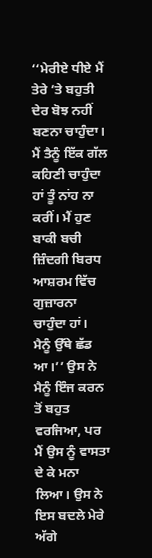‘‘ਮੇਰੀਏ ਧੀਏ ਮੈਂ ਤੇਰੇ ’ਤੇ ਬਹੁਤੀ ਦੇਰ ਬੋਝ ਨਹੀਂ ਬਣਨਾ ਚਾਹੁੰਦਾ। ਮੈਂ ਤੈਨੂੰ ਇੱਕ ਗੱਲ ਕਹਿਣੀ ਚਾਹੁੰਦਾ ਹਾਂ ਤੂੰ ਨਾਂਹ ਨਾ ਕਰੀਂ। ਮੈਂ ਹੁਣ ਬਾਕੀ ਬਚੀ ਜ਼ਿੰਦਗੀ ਬਿਰਧ ਆਸ਼ਰਮ ਵਿੱਚ ਗੁਜ਼ਾਰਨਾ ਚਾਹੁੰਦਾ ਹਾਂ।
ਮੈਨੂੰ ਉੱਥੇ ਛੱਡ ਆ।’’ ਉਸ ਨੇ ਮੈਨੂੰ ਇੰਜ ਕਰਨ ਤੋਂ ਬਹੁਤ ਵਰਜਿਆ, ਪਰ ਮੈਂ ਉਸ ਨੂੰ ਵਾਸਤਾ ਦੇ ਕੇ ਮਨਾ ਲਿਆ। ਉਸ ਨੇ ਇਸ ਬਦਲੇ ਮੇਰੇ ਅੱਗੇ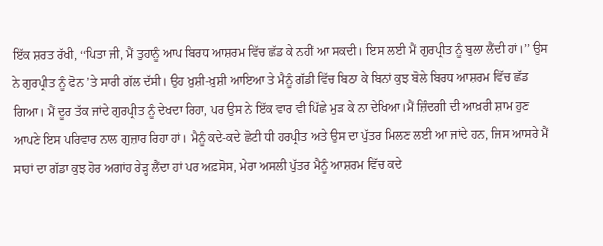ਇੱਕ ਸ਼ਰਤ ਰੱਖੀ, ‘‘ਪਿਤਾ ਜੀ, ਮੈਂ ਤੁਹਾਨੂੰ ਆਪ ਬਿਰਧ ਆਸ਼ਰਮ ਵਿੱਚ ਛੱਡ ਕੇ ਨਹੀਂ ਆ ਸਕਦੀ। ਇਸ ਲਈ ਮੈਂ ਗੁਰਪ੍ਰੀਤ ਨੂੰ ਬੁਲਾ ਲੈਂਦੀ ਹਾਂ।’’ ਉਸ ਨੇ ਗੁਰਪ੍ਰੀਤ ਨੂੰ ਫੋਨ ’ਤੇ ਸਾਰੀ ਗੱਲ ਦੱਸੀ। ਉਹ ਖ਼ੁਸ਼ੀ-ਖ਼ੁਸ਼ੀ ਆਇਆ ਤੇ ਮੈਨੂੰ ਗੱਡੀ ਵਿੱਚ ਬਿਠਾ ਕੇ ਬਿਨਾਂ ਕੁਝ ਬੋਲੇ ਬਿਰਧ ਆਸ਼ਰਮ ਵਿੱਚ ਛੱਡ ਗਿਆ। ਮੈਂ ਦੂਰ ਤੱਕ ਜਾਂਦੇ ਗੁਰਪ੍ਰੀਤ ਨੂੰ ਦੇਖਦਾ ਰਿਹਾ, ਪਰ ਉਸ ਨੇ ਇੱਕ ਵਾਰ ਵੀ ਪਿੱਛੇ ਮੁੜ ਕੇ ਨਾ ਦੇਖਿਆ।ਮੈਂ ਜ਼ਿੰਦਗੀ ਦੀ ਆਖ਼ਰੀ ਸ਼ਾਮ ਹੁਣ ਆਪਣੇ ਇਸ ਪਰਿਵਾਰ ਨਾਲ ਗੁਜ਼ਾਰ ਰਿਹਾ ਹਾਂ। ਮੈਨੂੰ ਕਦੇ-ਕਦੇ ਛੋਟੀ ਧੀ ਹਰਪ੍ਰੀਤ ਅਤੇ ਉਸ ਦਾ ਪੁੱਤਰ ਮਿਲਣ ਲਈ ਆ ਜਾਂਦੇ ਹਨ, ਜਿਸ ਆਸਰੇ ਮੈਂ ਸਾਹਾਂ ਦਾ ਗੱਡਾ ਕੁਝ ਹੋਰ ਅਗਾਂਹ ਰੇੜ੍ਹ ਲੈਂਦਾ ਹਾਂ ਪਰ ਅਫ਼ਸੋਸ, ਮੇਰਾ ਅਸਲੀ ਪੁੱਤਰ ਮੈਨੂੰ ਆਸ਼ਰਮ ਵਿੱਚ ਕਦੇ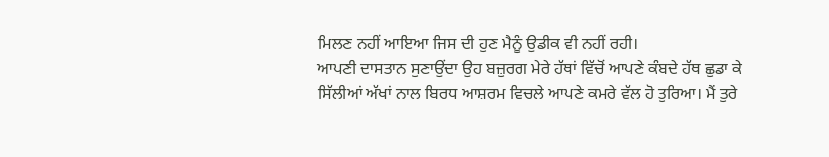ਮਿਲਣ ਨਹੀਂ ਆਇਆ ਜਿਸ ਦੀ ਹੁਣ ਮੈਨੂੰ ਉਡੀਕ ਵੀ ਨਹੀਂ ਰਹੀ।
ਆਪਣੀ ਦਾਸਤਾਨ ਸੁਣਾਉਂਦਾ ਉਹ ਬਜ਼ੁਰਗ ਮੇਰੇ ਹੱਥਾਂ ਵਿੱਚੋਂ ਆਪਣੇ ਕੰਬਦੇ ਹੱਥ ਛੁਡਾ ਕੇ ਸਿੱਲੀਆਂ ਅੱਖਾਂ ਨਾਲ ਬਿਰਧ ਆਸ਼ਰਮ ਵਿਚਲੇ ਆਪਣੇ ਕਮਰੇ ਵੱਲ ਹੋ ਤੁਰਿਆ। ਮੈਂ ਤੁਰੇ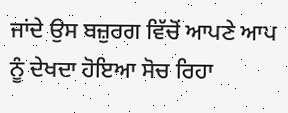ਜਾਂਦੇ ਉਸ ਬਜ਼ੁਰਗ ਵਿੱਚੋਂ ਆਪਣੇ ਆਪ ਨੂੰ ਦੇਖਦਾ ਹੋਇਆ ਸੋਚ ਰਿਹਾ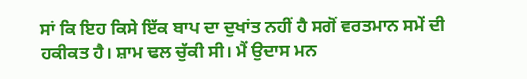ਸਾਂ ਕਿ ਇਹ ਕਿਸੇ ਇੱਕ ਬਾਪ ਦਾ ਦੁਖਾਂਤ ਨਹੀਂ ਹੈ ਸਗੋਂ ਵਰਤਮਾਨ ਸਮੇਂ ਦੀ ਹਕੀਕਤ ਹੈ। ਸ਼ਾਮ ਢਲ ਚੁੱਕੀ ਸੀ। ਮੈਂ ਉਦਾਸ ਮਨ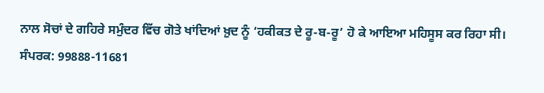ਨਾਲ ਸੋਚਾਂ ਦੇ ਗਹਿਰੇ ਸਮੁੰਦਰ ਵਿੱਚ ਗੋਤੇ ਖਾਂਦਿਆਂ ਖ਼ੁਦ ਨੂੰ ‘ਹਕੀਕਤ ਦੇ ਰੂ-ਬ-ਰੂ’ ਹੋ ਕੇ ਆਇਆ ਮਹਿਸੂਸ ਕਰ ਰਿਹਾ ਸੀ।
ਸੰਪਰਕ: 99888-11681